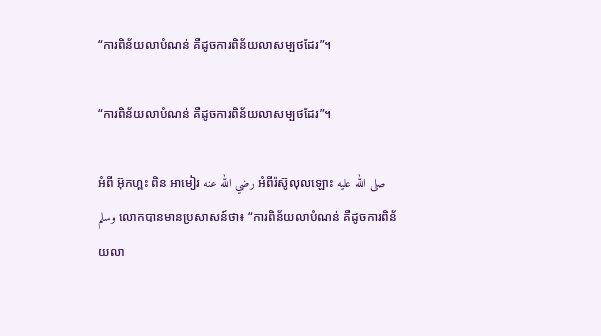“ការពិន័យលាបំណន់ គឺដូចការពិន័យលាសម្បថដែរ”។

“ការពិន័យលាបំណន់ គឺដូចការពិន័យលាសម្បថដែរ”។

អំពី អ៊ុកហ្ពះ ពិន អាមៀរ رضي الله عنه អំពីរ៉ស៊ូលុលឡោះ صلى الله عليه وسلم លោកបានមានប្រសាសន៍ថា៖ “ការពិន័យលាបំណន់ គឺដូចការពិន័យលា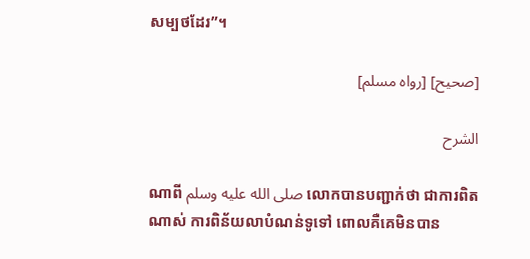សម្បថដែរ”។

[صحيح] [رواه مسلم]

الشرح

ណាពី صلى الله عليه وسلم លោកបានបញ្ជាក់ថា ជាការពិតណាស់ ការពិន័យលាបំណន់ទូទៅ ពោលគឺគេមិនបាន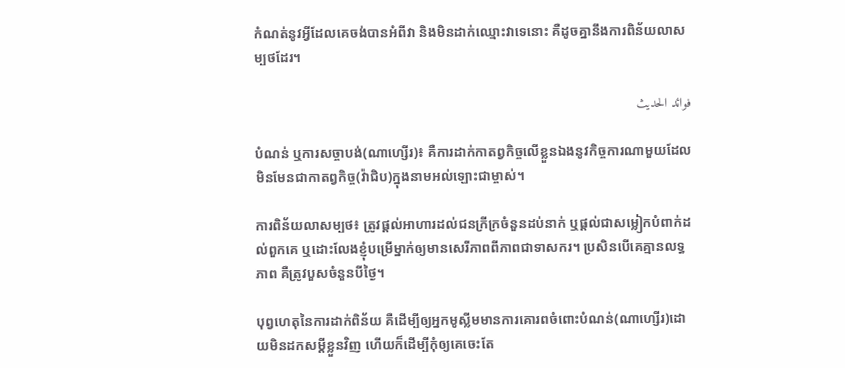កំណត់នូវអ្វីដែលគេចង់បានអំពីវា និងមិនដាក់ឈ្មោះវាទេនោះ គឺដូចគ្នានឹងការពិន័យលាសម្បថដែរ។

فوائد الحديث

បំណន់ ឬការសច្ចាបង់(ណាហ្សើរ)៖ គឺការដាក់កាតព្វកិច្ចលើខ្លួនឯងនូវកិច្ចការណាមួយដែលមិនមែនជាកាតព្វកិច្ច(វ៉ាជិប)ក្នុងនាមអល់ឡោះជាម្ចាស់។

ការពិន័យលាសម្បថ៖ ត្រូវផ្តល់អាហារដល់ជនក្រីក្រចំនួនដប់នាក់ ឬផ្តល់ជាសម្លៀកបំពាក់ដល់ពួកគេ ឬដោះលែងខ្ញុំបម្រើម្នាក់ឲ្យមានសេរីភាពពីភាពជាទាសករ។ ប្រសិនបើគេគ្មានលទ្ធភាព គឺត្រូវបួសចំនួនបីថ្ងៃ។

បុព្វហេតុនៃការដាក់ពិន័យ គឺដើម្បីឲ្យអ្នកមូស្លីមមានការគោរពចំពោះបំណន់(ណាហ្សើរ)ដោយមិនដកសម្តីខ្លួនវិញ ហើយក៏ដើម្បីកុំឲ្យគេចេះតែ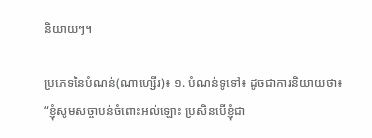និយាយៗ។

ប្រភេទនៃបំណន់(ណាហ្សើរ)៖ ១. បំណន់ទូទៅ៖ ដូចជាការនិយាយថា៖ “ខ្ញុំសូមសច្ចាបន់ចំពោះអល់ឡោះ ប្រសិនបើខ្ញុំជា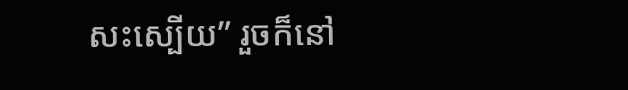សះស្បើយ” រួចក៏នៅ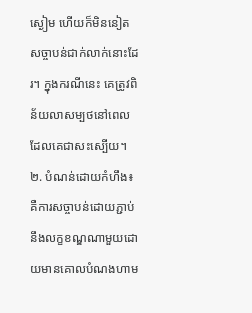ស្ងៀម ហើយក៏មិននៀតសច្ចាបន់ជាក់លាក់នោះដែរ។ ក្នុងករណីនេះ គេត្រូវពិន័យលាសម្បថនៅពេលដែលគេជាសះស្បើយ។ ២. បំណន់ដោយកំហឹង៖ គឺការសច្ចាបន់ដោយភ្ជាប់នឹងលក្ខខណ្ឌណាមួយដោយមានគោលបំណងហាម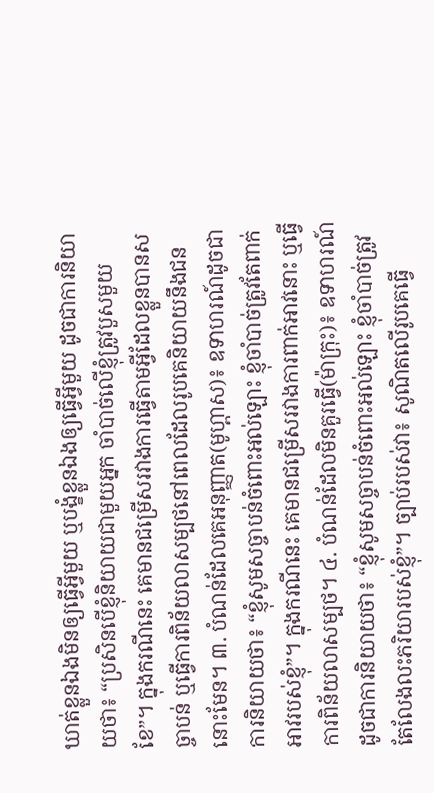ឃាត់ខ្លួនឯងមិនឲ្យធ្វើអ្វីមួយ ឬបង្ខំខ្លួនឯងឲ្យធ្វើអ្វីមួយ ដូចជាការនិយាយថា៖ “ប្រសិនបើខ្ញុំនិយាយជាមួយអ្នក ចាំបាច់លើខ្ញុំត្រូវបួសមួយខែ”។ ក្នុងករណីនេះ គេមានជម្រើសរវាងការធ្វើតាមអ្វីដែលខ្លួនបានសច្ចាបន់ ឬធ្វើការពិន័យលាសម្បថនៅពេលដែលរូបគេនិយាយនឹងជននោះមែន។ ៣. បំណន់ដែលគេអនុញ្ញាត(មូហ្ពាស)៖ ឧទាហរណ៍ដូចជាការនិយាយថា៖ “ខ្ញុំសូមសច្ចាបន់ចំពោះអល់ឡោះ ខ្ញុំចាំបាច់ត្រូវតែពាក់អាវរបស់ខ្ញុំ”។ ក្នុងករណីនេះ គេមានជម្រើសរវាងការពាក់អាវនោះ ឬធ្វើការពិន័យលាសម្បថ។ ៤. បំណន់ដែលមិនគួរធ្វើ(ម៉ាក្រុះ)៖ ឧទាហរណ៍ដូចជាការនិយាយថា៖ “ខ្ញុំសូមសច្ចាបន់ចំពោះអល់ឡោះ ខ្ញុំចាំបាច់ត្រូវតែលែងលះភរិយារបស់ខ្ញុំ”។ ច្បាប់របស់វា៖ សូណិតលើរូបគេធ្វើ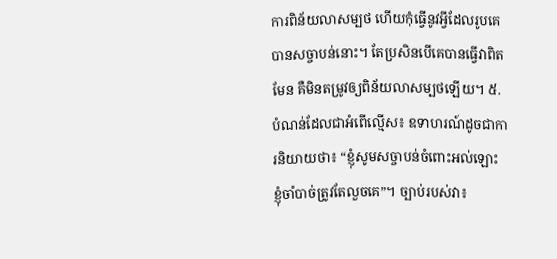ការពិន័យលាសម្បថ ហើយកុំធ្វើនូវអ្វីដែលរូបគេបានសច្ចាបន់នោះ។ តែប្រសិនបើគេបានធ្វើវាពិតមែន គឺមិនតម្រូវឲ្យពិន័យលាសម្បថឡើយ។ ៥. បំណន់ដែលជាអំពើល្មើស៖ ឧទាហរណ៍ដូចជាការនិយាយថា៖ “ខ្ញុំសូមសច្ចាបន់ចំពោះអល់ឡោះ ខ្ញុំចាំបាច់ត្រូវតែលួចគេ”។ ច្បាប់របស់វា៖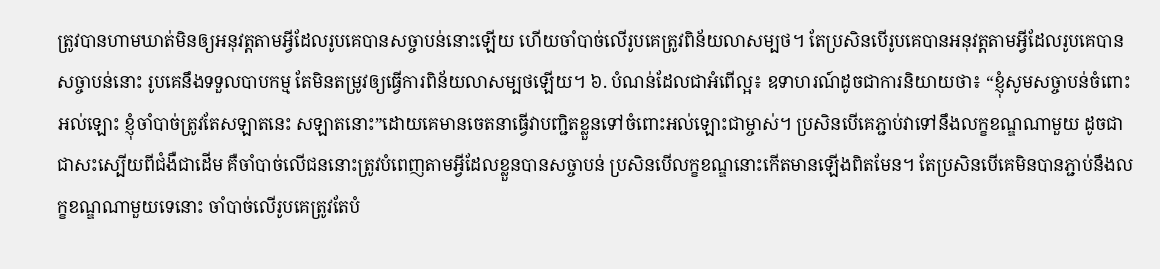ត្រូវបានហាមឃាត់មិនឲ្យអនុវត្តតាមអ្វីដែលរូបគេបានសច្ចាបន់នោះឡើយ ហើយចាំបាច់លើរូបគេត្រូវពិន័យលាសម្បថ។ តែប្រសិនបើរូបគេបានអនុវត្តតាមអ្វីដែលរូបគេបានសច្ចាបន់នោះ រូបគេនឹងទទួលបាបកម្ម តែមិនតម្រូវឲ្យធ្វើការពិន័យលាសម្បថឡើយ។ ៦. បំណន់ដែលជាអំពើល្អ៖ ឧទាហរណ៍ដូចជាការនិយាយថា៖ “ខ្ញុំសូមសច្ចាបន់ចំពោះអល់ឡោះ ខ្ញុំចាំបាច់ត្រូវតែសឡាតនេះ សឡាតនោះ”ដោយគេមានចេតនាធ្វើវាបញ្ជិតខ្លួនទៅចំពោះអល់ឡោះជាម្ចាស់។ ប្រសិនបើគេភ្ជាប់វាទៅនឹងលក្ខខណ្ឌណាមួយ ដូចជា ជាសះស្បើយពីជំងឺជាដើម គឺចាំបាច់លើជននោះត្រូវបំពេញតាមអ្វីដែលខ្លួនបានសច្ចាបន់ ប្រសិនបើលក្ខខណ្ឌនោះកើតមានឡើងពិតមែន។ តែប្រសិនបើគេមិនបានភ្ជាប់នឹងលក្ខខណ្ឌណាមួយទេនោះ ចាំបាច់លើរូបគេត្រូវតែបំ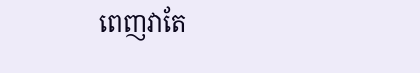ពេញវាតែ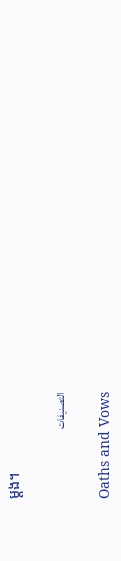ម្តង។

التصنيفات

Oaths and Vows